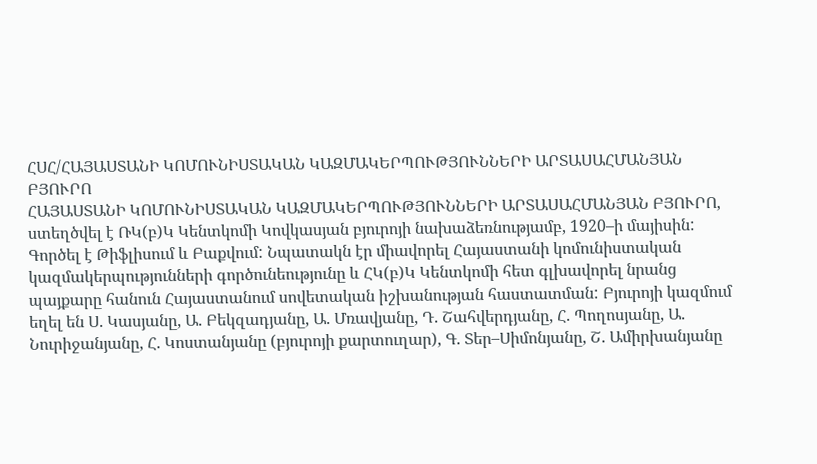ՀՍՀ/ՀԱՅԱՍՏԱՆԻ ԿՈՄՈՒՆԻՍՏԱԿԱՆ ԿԱԶՄԱԿԵՐՊՈՒԹՅՈՒՆՆԵՐԻ ԱՐՏԱՍԱՀՄԱՆՅԱՆ ԲՅՈՒՐՈ
ՀԱՅԱՍՏԱՆԻ ԿՈՄՈՒՆԻՍՏԱԿԱՆ ԿԱԶՄԱԿԵՐՊՈՒԹՅՈՒՆՆԵՐԻ ԱՐՏԱՍԱՀՄԱՆՅԱՆ ԲՅՈՒՐՈ, ստեղծվել է ՌԿ(բ)Կ Կենտկոմի Կովկասյան բյուրոյի նախաձեռնությամբ, 1920–ի մայիսին: Գործել է Թիֆլիսում և Բաքվում: Նպատակն էր միավորել Հայաստանի կոմունիստական կազմակերպությունների գործունեությունը և ՀԿ(բ)Կ Կենտկոմի հետ գլխավորել նրանց պայքարը հանուն Հայաստանում սովետական իշխանության հաստատման: Բյուրոյի կազմում եղել են Ս. Կասյանը, Ա. Բեկզադյանը, Ա. Մռավյանը, Դ. Շահվերդյանը, Հ. Պողոսյանը, Ա. Նուրիջանյանը, Հ. Կոստանյանը (բյուրոյի քարտուղար), Գ. Տեր–Սիմոնյանը, Շ. Ամիրխանյանը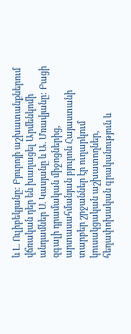և Լ. Ուլիբեկյանը: Բյուրոյի աշխատանքներում վճռական դեր են խաղացել Արմենկոմի անդամներ Ս. Կասյանը և Ա. Մռավյանը: Բացի զգալի դրամական միջոցներից, արտասահմանյան բյուրոն Հայաստանի տարբեր շրջաններ էր ուղարկում կուսակցական աշխատողներ, հեղափոխական գրականություն և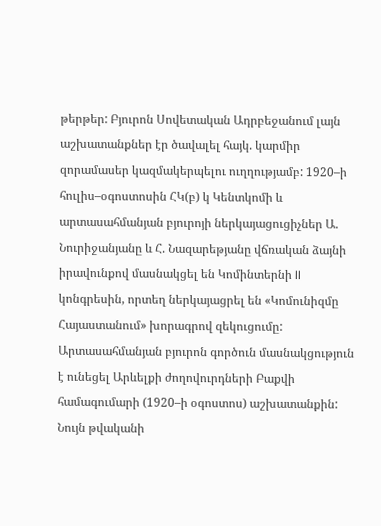թերթեր: Բյուրոն Սովետական Ադրբեջանում լայն աշխատանքներ էր ծավալել հայկ. կարմիր զորամասեր կազմակերպելու ուղղությամբ: 1920–ի հուլիս–օգոստոսին ՀԿ(բ) կ Կենտկոմի և արտասահմանյան բյուրոյի ներկայացուցիչներ Ա. Նուրիջանյանը և Հ. Նազարեթյանը վճռական ձայնի իրավունքով մասնակցել են Կոմինտերնի II կոնգրեսին, որտեղ ներկայացրել են «Կոմունիզմը Հայաստանում» խորագրով զեկուցումը: Արտասահմանյան բյուրոն գործուն մասնակցություն է ունեցել Արևելքի ժողովուրդների Բաքվի համագումարի (1920–ի օգոստոս) աշխատանքին: Նույն թվականի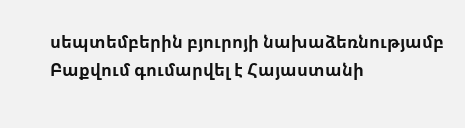սեպտեմբերին բյուրոյի նախաձեռնությամբ Բաքվում գումարվել է Հայաստանի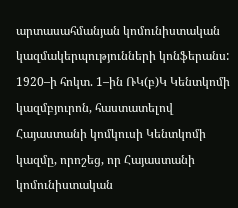արտասահմանյան կոմունիստական կազմակերպությունների կոնֆերանս: 1920–ի հոկտ. 1–ին ՌԿ(բ)Կ Կենտկոմի կազմբյուրոն, հաստատելով Հայաստանի կոմկուսի Կենտկոմի կազմը, որոշեց, որ Հայաստանի կոմունիստական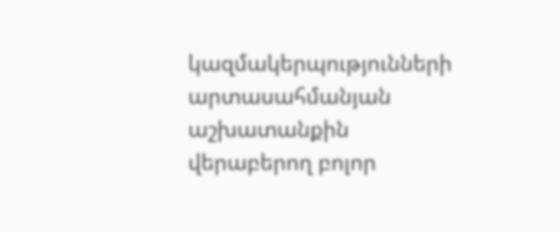կազմակերպությունների արտասահմանյան աշխատանքին վերաբերող բոլոր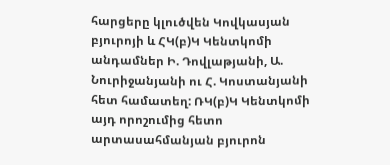հարցերը կլուծվեն Կովկասյան բյուրոյի և ՀԿ(բ)Կ Կենտկոմի անդամներ Ի. Դովլաթյանի, Ա. Նուրիջանյանի ու Հ. Կոստանյանի հետ համատեղ: ՌԿ(բ)Կ Կենտկոմի այդ որոշումից հետո արտասահմանյան բյուրոն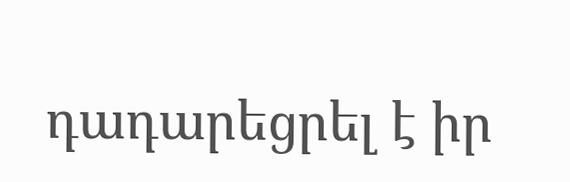դադարեցրել է իր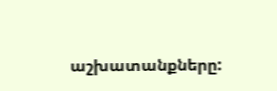աշխատանքները: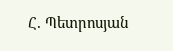Հ. Պետրոսյան